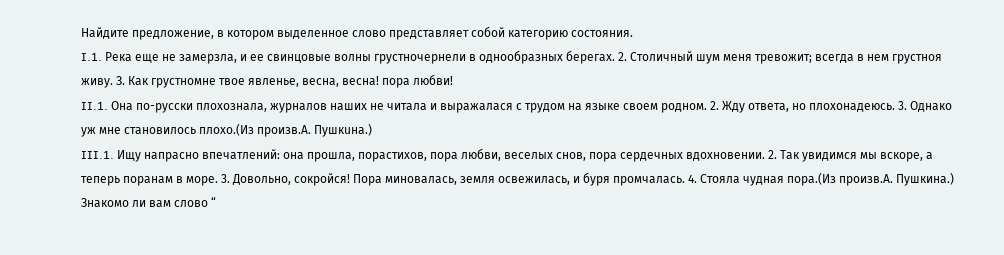Найдите предложение, в котором выделенное слово представляет собой категорию состояния.
I.1. Река еще не замерзла, и ее свинцовые волны грустночернели в однообразных берегах. 2. Столичный шум меня тревожит; всегда в нем грустноя живу. З. Как грустномне твое явленье, весна, весна! пора любви!
II.1. Она по-русски плохознала, журналов наших не читала и выражалася с трудом на языке своем родном. 2. Жду ответа, но плохонадеюсь. 3. Однако уж мне становилось плохо.(Из произв.А. Пушкuна.)
III.1. Ищу напрасно впечатлений: она прошла, порастихов, пора любви, веселых снов, пора сердечных вдохновении. 2. Так увидимся мы вскоре, а теперь поранам в море. 3. Довольно, сокройся! Пора миновалась, земля освежилась, и буря промчалась. 4. Стояла чудная пора.(Из произв.А. Пушкина.)
Знакомо ли вам слово “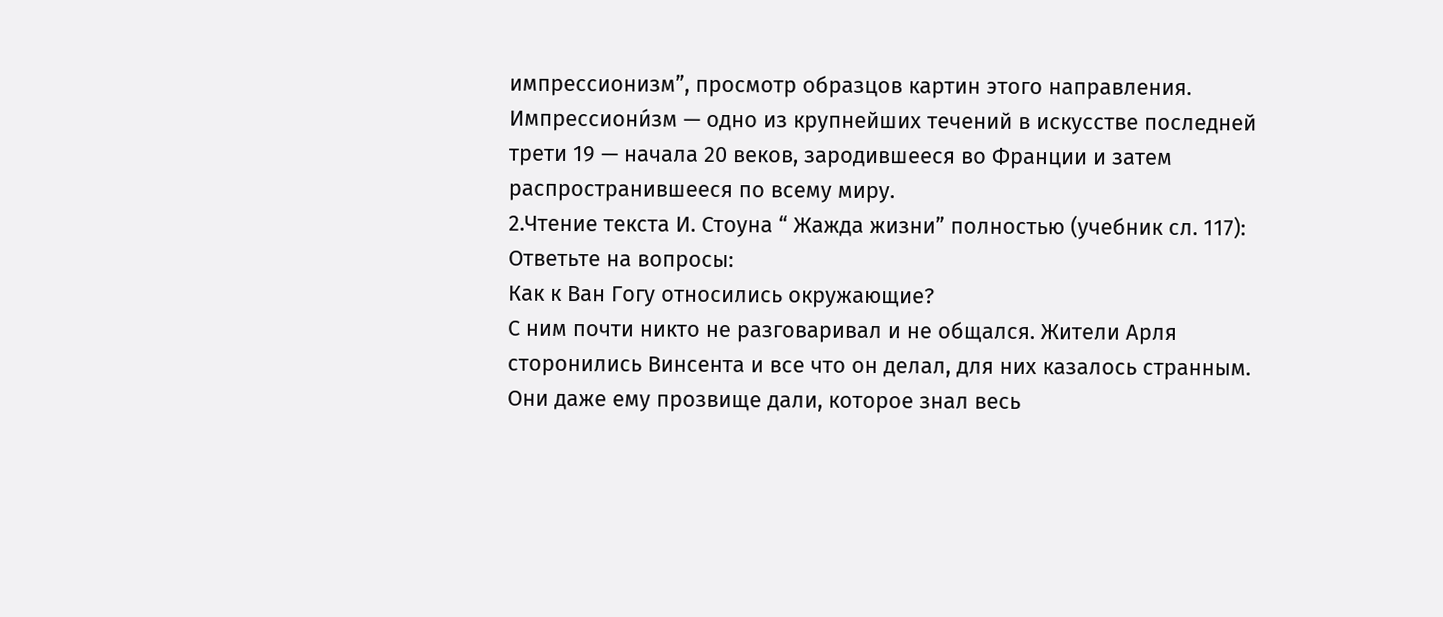импрессионизм”, просмотр образцов картин этого направления.
Импрессиони́зм — одно из крупнейших течений в искусстве последней трети 19 — начала 20 веков, зародившееся во Франции и затем распространившееся по всему миру.
2.Чтение текста И. Стоуна “ Жажда жизни” полностью (учебник сл. 117):
Ответьте на вопросы:
Как к Ван Гогу относились окружающие?
С ним почти никто не разговаривал и не общался. Жители Арля сторонились Винсента и все что он делал, для них казалось странным. Они даже ему прозвище дали, которое знал весь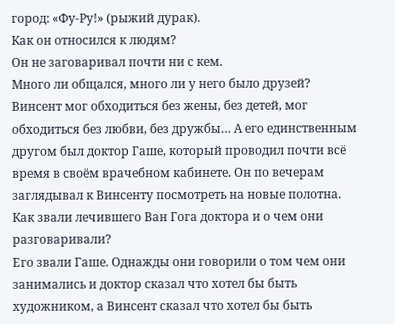город: «Фу-Ру!» (рыжий дурак).
Как он относился к людям?
Он не заговаривал почти ни с кем.
Много ли общался, много ли у него было друзей?
Винсент мог обходиться без жены, без детей, мог обходиться без любви, без дружбы… А его единственным другом был доктор Гаше, который проводил почти всë время в своём врачебном кабинете. Он по вечерам заглядывал к Винсенту посмотреть на новые полотна.
Как звали лечившего Ван Гога доктора и о чем они разговаривали?
Его звали Гаше. Однажды они говорили о том чем они занимались и доктор сказал что хотел бы быть художником, а Винсент сказал что хотел бы быть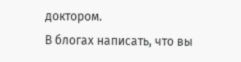доктором.
В блогах написать, что вы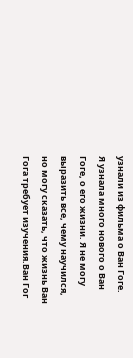узнали из фильма о Ван Гоге.
Я узнала много нового о Ван Гоге, о его жизни. Я не могу выразить все, чему научился, но могу сказать, что жизнь Ван Гога требует изучения.Ван Гог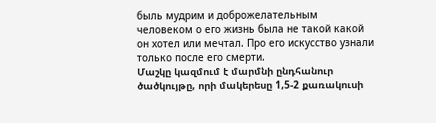быль мудрим и доброжелательным человеком о его жизнь была не такой какой он хотел или мечтал. Про его искусство узнали только после его смерти.
Մաշկը կազմում է մարմնի ընդհանուր ծածկույթը, որի մակերեսը 1,5-2 քառակուսի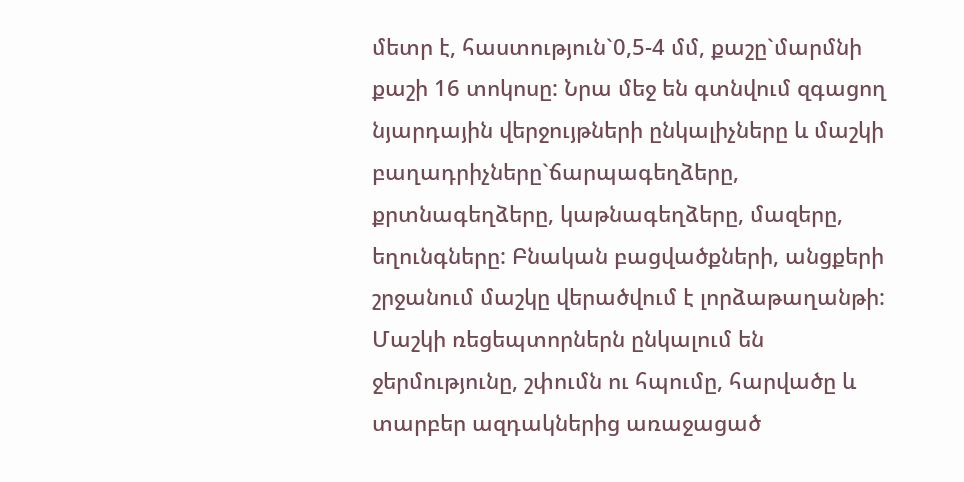մետր է, հաստություն`0,5-4 մմ, քաշը`մարմնի քաշի 16 տոկոսը: Նրա մեջ են գտնվում զգացող նյարդային վերջույթների ընկալիչները և մաշկի բաղադրիչները`ճարպագեղձերը, քրտնագեղձերը, կաթնագեղձերը, մազերը, եղունգները: Բնական բացվածքների, անցքերի շրջանում մաշկը վերածվում է լորձաթաղանթի:
Մաշկի ռեցեպտորներն ընկալում են ջերմությունը, շփումն ու հպումը, հարվածը և տարբեր ազդակներից առաջացած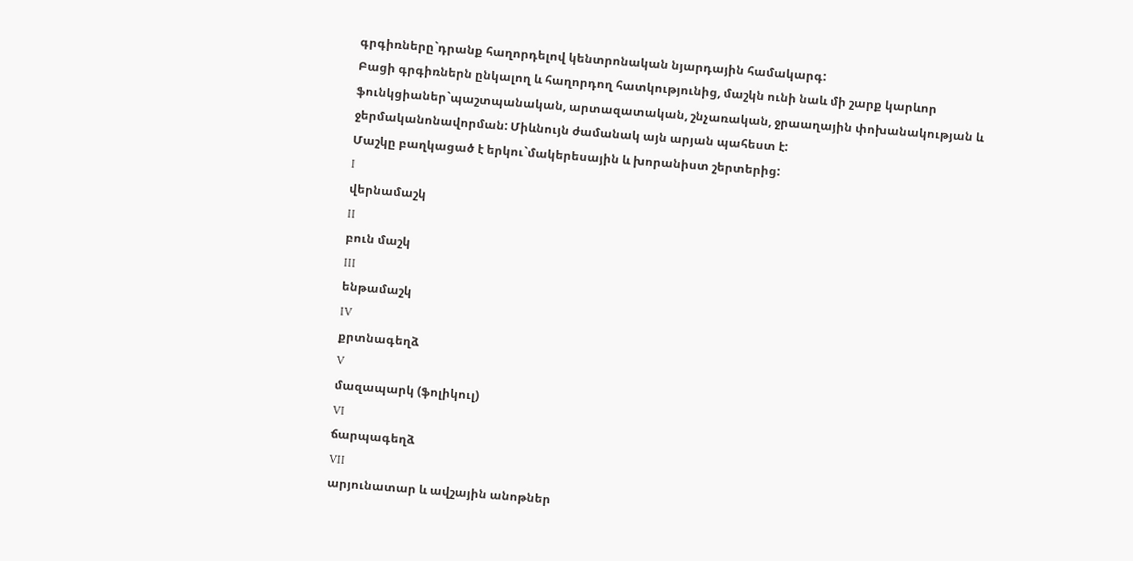գրգիռները`դրանք հաղորդելով կենտրոնական նյարդային համակարգ:
Բացի գրգիռներն ընկալող և հաղորդող հատկությունից, մաշկն ունի նաև մի շարք կարևոր ֆունկցիաներ`պաշտպանական, արտազատական, շնչառական, ջրաաղային փոխանակության և ջերմականոնավորման: Միևնույն ժամանակ այն արյան պահեստ է:
Մաշկը բաղկացած է երկու`մակերեսային և խորանիստ շերտերից:
I
վերնամաշկ
II
բուն մաշկ
III
ենթամաշկ
IV
քրտնագեղձ
V
մազապարկ (ֆոլիկուլ)
VI
ճարպագեղձ
VII
արյունատար և ավշային անոթներ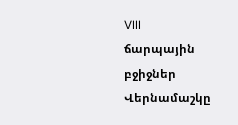VIII
ճարպային բջիջներ
Վերնամաշկը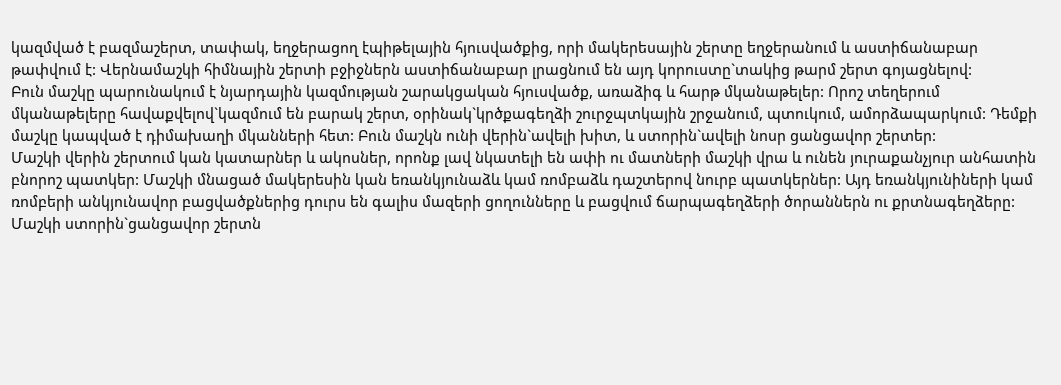կազմված է բազմաշերտ, տափակ, եղջերացող էպիթելային հյուսվածքից, որի մակերեսային շերտը եղջերանում և աստիճանաբար թափվում է: Վերնամաշկի հիմնային շերտի բջիջներն աստիճանաբար լրացնում են այդ կորուստը`տակից թարմ շերտ գոյացնելով:
Բուն մաշկը պարունակում է նյարդային կազմության շարակցական հյուսվածք, առաձիգ և հարթ մկանաթելեր: Որոշ տեղերում մկանաթելերը հավաքվելով`կազմում են բարակ շերտ, օրինակ`կրծքագեղձի շուրջպտկային շրջանում, պտուկում, ամորձապարկում: Դեմքի մաշկը կապված է դիմախաղի մկանների հետ: Բուն մաշկն ունի վերին`ավելի խիտ, և ստորին`ավելի նոսր ցանցավոր շերտեր:
Մաշկի վերին շերտում կան կատարներ և ակոսներ, որոնք լավ նկատելի են ափի ու մատների մաշկի վրա և ունեն յուրաքանչյուր անհատին բնորոշ պատկեր: Մաշկի մնացած մակերեսին կան եռանկյունաձև կամ ռոմբաձև դաշտերով նուրբ պատկերներ: Այդ եռանկյունիների կամ ռոմբերի անկյունավոր բացվածքներից դուրս են գալիս մազերի ցողունները և բացվում ճարպագեղձերի ծորաններն ու քրտնագեղձերը:
Մաշկի ստորին`ցանցավոր շերտն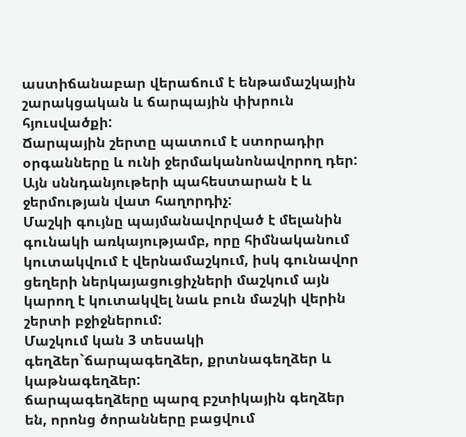աստիճանաբար վերաճում է ենթամաշկային շարակցական և ճարպային փխրուն հյուսվածքի:
Ճարպային շերտը պատում է ստորադիր օրգանները և ունի ջերմականոնավորող դեր: Այն սննդանյութերի պահեստարան է և ջերմության վատ հաղորդիչ:
Մաշկի գույնը պայմանավորված է մելանին գունակի առկայությամբ, որը հիմնականում կուտակվում է վերնամաշկում, իսկ գունավոր ցեղերի ներկայացուցիչների մաշկում այն կարող է կուտակվել նաև բուն մաշկի վերին շերտի բջիջներում:
Մաշկում կան 3 տեսակի գեղձեր`ճարպագեղձեր, քրտնագեղձեր և կաթնագեղձեր:
ճարպագեղձերը պարզ բշտիկային գեղձեր են, որոնց ծորանները բացվում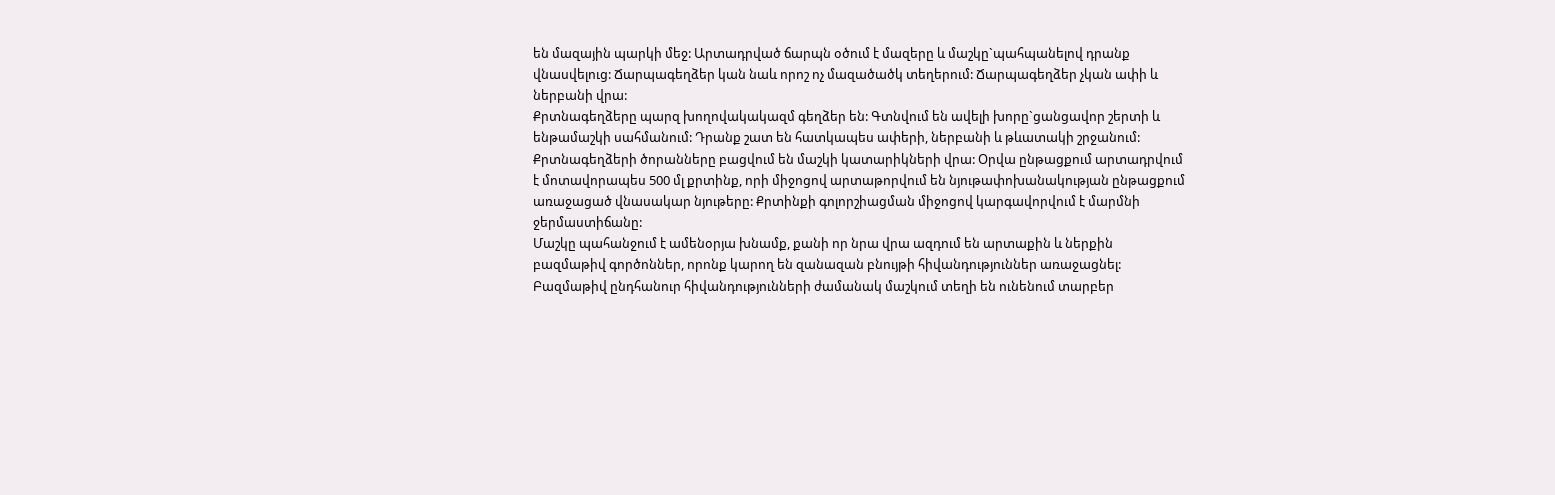են մազային պարկի մեջ: Արտադրված ճարպն օծում է մազերը և մաշկը`պահպանելով դրանք վնասվելուց: Ճարպագեղձեր կան նաև որոշ ոչ մազածածկ տեղերում: Ճարպագեղձեր չկան ափի և ներբանի վրա:
Քրտնագեղձերը պարզ խողովակակազմ գեղձեր են: Գտնվում են ավելի խորը`ցանցավոր շերտի և ենթամաշկի սահմանում: Դրանք շատ են հատկապես ափերի, ներբանի և թևատակի շրջանում: Քրտնագեղձերի ծորանները բացվում են մաշկի կատարիկների վրա: Օրվա ընթացքում արտադրվում է մոտավորապես 500 մլ քրտինք, որի միջոցով արտաթորվում են նյութափոխանակության ընթացքում առաջացած վնասակար նյութերը: Քրտինքի գոլորշիացման միջոցով կարգավորվում է մարմնի ջերմաստիճանը:
Մաշկը պահանջում է ամենօրյա խնամք, քանի որ նրա վրա ազդում են արտաքին և ներքին բազմաթիվ գործոններ, որոնք կարող են զանազան բնույթի հիվանդություններ առաջացնել: Բազմաթիվ ընդհանուր հիվանդությունների ժամանակ մաշկում տեղի են ունենում տարբեր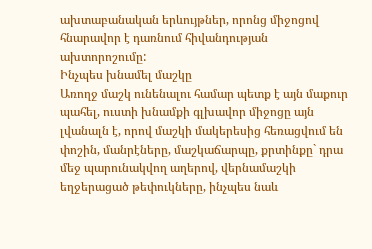ախտաբանական երևույթներ, որոնց միջոցով հնարավոր է դառնում հիվանդության ախտորոշումը:
Ինչպես խնամել մաշկը
Առողջ մաշկ ունենալու համար պետք է այն մաքուր պահել, ուստի խնամքի գլխավոր միջոցը այն լվանալն է, որով մաշկի մակերեսից հեռացվում են փոշին, մանրէները, մաշկաճարպը, քրտինքը` դրա մեջ պարունակվող աղերով, վերնամաշկի եղջերացած թեփուկները, ինչպես նաև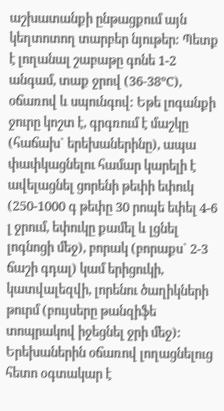աշխատանքի ընթացքում այն կեղտոտող տարբեր նյութեր: Պետք է լողանալ շաբաթը գոնե 1-2 անգամ, տաք ջրով (36-38ºC), օճառով և սպունգով: Եթե լոգանքի ջուրը կոշտ է, գրգռում է մաշկը (հաճախ` երեխաներինը), ապա փափկացնելու համար կարելի է ավելացնել ցորենի թեփի եփուկ (250-1000 գ թեփը 30 րոպե եփել 4-6 լ ջրում, եփուկը քամել և լցնել լոգնոցի մեջ), բորակ (բորաքս` 2-3 ճաշի գդալ) կամ երիցուկի, կատվալեզվի, լորենու ծաղիկների թուրմ (բույսերը թանզիֆե տոպրակով իջեցնել ջրի մեջ): Երեխաներին օճառով լողացնելուց հետո օգտակար է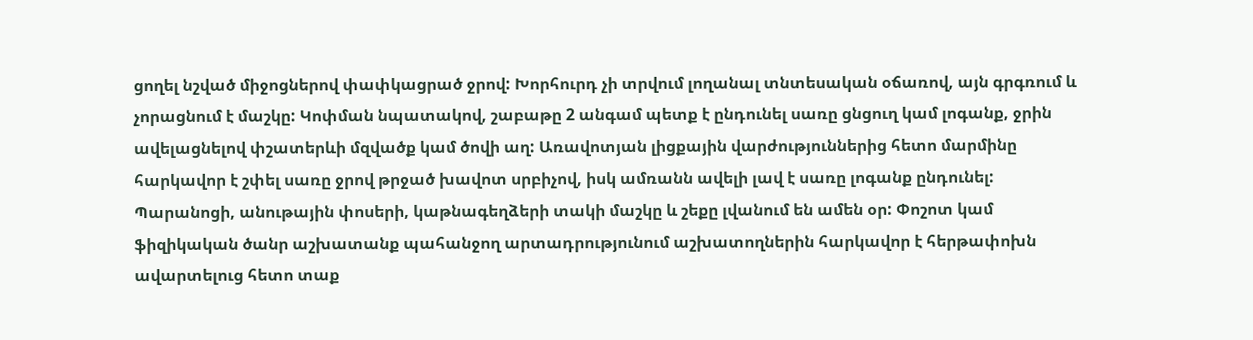ցողել նշված միջոցներով փափկացրած ջրով: Խորհուրդ չի տրվում լողանալ տնտեսական օճառով, այն գրգռում և չորացնում է մաշկը: Կոփման նպատակով, շաբաթը 2 անգամ պետք է ընդունել սառը ցնցուղ կամ լոգանք, ջրին ավելացնելով փշատերևի մզվածք կամ ծովի աղ: Առավոտյան լիցքային վարժություններից հետո մարմինը հարկավոր է շփել սառը ջրով թրջած խավոտ սրբիչով, իսկ ամռանն ավելի լավ է սառը լոգանք ընդունել: Պարանոցի, անութային փոսերի, կաթնագեղձերի տակի մաշկը և շեքը լվանում են ամեն օր: Փոշոտ կամ ֆիզիկական ծանր աշխատանք պահանջող արտադրությունում աշխատողներին հարկավոր է հերթափոխն ավարտելուց հետո տաք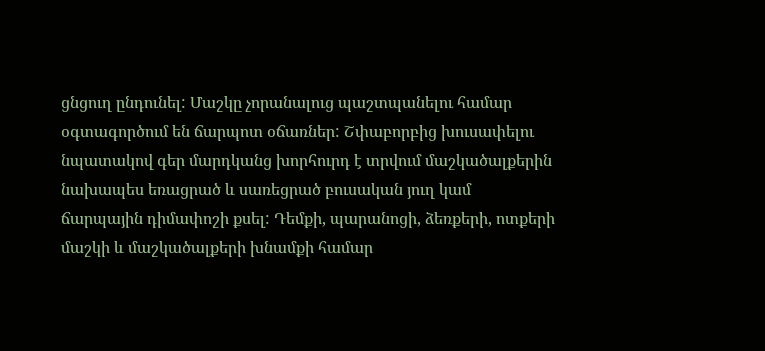ցնցուղ ընդունել: Մաշկը չորանալուց պաշտպանելու համար օգտագործում են ճարպոտ օճառներ: Շփաբորբից խուսափելու նպատակով գեր մարդկանց խորհուրդ է տրվում մաշկածալքերին նախապես եռացրած և սառեցրած բուսական յուղ կամ ճարպային դիմափոշի քսել: Դեմքի, պարանոցի, ձեռքերի, ոտքերի մաշկի և մաշկածալքերի խնամքի համար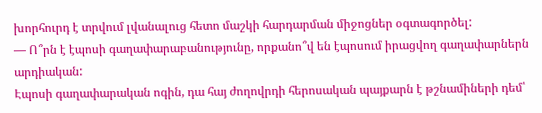խորհուրդ է տրվում լվանալուց հետո մաշկի հարդարման միջոցներ օգտագործել:
— Ո՞րն է էպոսի գաղափարաբանությունը, որքանո՞վ են էպոսում իրացվող գաղափարներն արդիական:
Էպոսի գաղափարական ոգին, դա հայ ժողովրդի հերոսական պայքարն է թշնամիների դեմ՝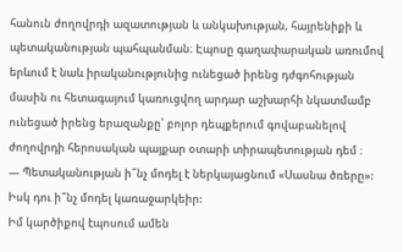հանուն ժողովրդի ազատության և անկախության, հայրենիքի և պետականության պահպանման։ Էպոսը գաղափարական առումով երևում է նաև իրականությունից ունեցած իրենց դժգոհության մասին ու հետագայում կառուցվող արդար աշխարհի նկատմամբ ունեցած իրենց երազանքը՝ բոլոր դեպքերում գովաբանելով ժողովրդի հերոսական պայքար օտարի տիրապետության դեմ ։
— Պետականության ի՞նչ մոդել է ներկայացնում «Սասնա ծռերը»: Իսկ դու ի՞նչ մոդել կառաջարկեիր:
Իմ կարծիքով էպոսում ամեն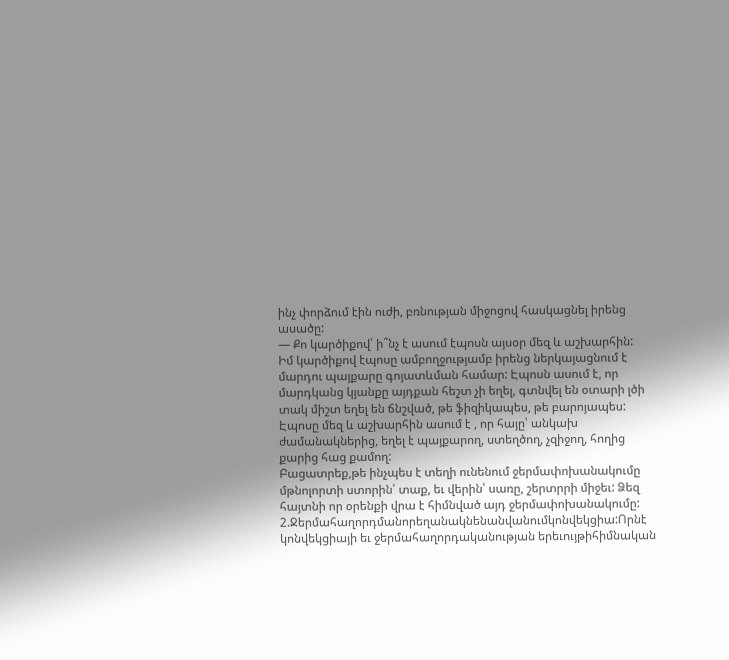ինչ փորձում էին ուժի, բռնության միջոցով հասկացնել իրենց ասածը:
— Քո կարծիքով՝ ի՞նչ է ասում էպոսն այսօր մեզ և աշխարհին:
Իմ կարծիքով էպոսը ամբողջությամբ իրենց ներկայացնում է մարդու պայքարը գոյատևման համար: Էպոսն ասում է, որ մարդկանց կյանքը այդքան հեշտ չի եղել, գտնվել են օտարի լծի տակ միշտ եղել են ճնշված, թե ֆիզիկապես, թե բարոյապես: Էպոսը մեզ և աշխարհին ասում է , որ հայը՝ անկախ ժամանակներից, եղել է պայքարող, ստեղծող, չզիջող, հողից քարից հաց քամող:
Բացատրեք,թե ինչպես է տեղի ունենում ջերմափոխանակումը մթնոլորտի ստորին՝ տաք, եւ վերին՝ սառը, շերտրրի միջեւ: Ձեզ հայտնի որ օրենքի վրա է հիմնված այդ ջերմափոխանակումը:
2.Ջերմահաղորդմանորեղանակնենանվանումկոնվեկցիա:Որնէ կոնվեկցիայի եւ ջերմահաղորդականության երեւույթիհիմնական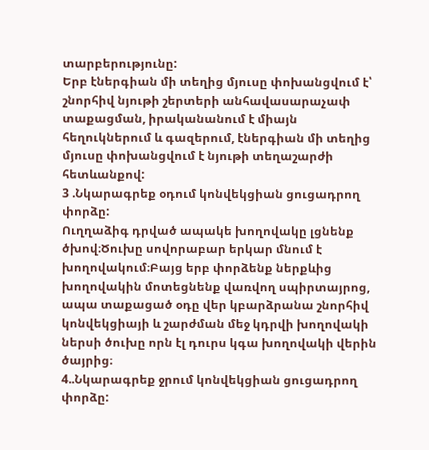տարբերությունը:
Երբ էներգիան մի տեղից մյուսը փոխանցվում է՝ շնորհիվ նյութի շերտերի անհավասարաչափ տաքացման, իրականանում է միայն հեղուկներում և գազերում, էներգիան մի տեղից մյուսը փոխանցվում է նյութի տեղաշարժի հետևանքով:
3 .Նկարագրեք օդում կոնվեկցիան ցուցադրող փորձը:
Ուղղաձիգ դրված ապակե խողովակը լցնենք ծխով։Ծուխը սովորաբար երկար մնում է խողովակում։Բայց երբ փորձենք ներքևից խողովակին մոտեցնենք վառվող սպիրտայրոց, ապա տաքացած օդը վեր կբարձրանա շնորհիվ կոնվեկցիայի և շարժման մեջ կդրվի խողովակի ներսի ծուխը որն էլ դուրս կգա խողովակի վերին ծայրից։
4..Նկարագրեք ջրում կոնվեկցիան ցուցադրող փորձը: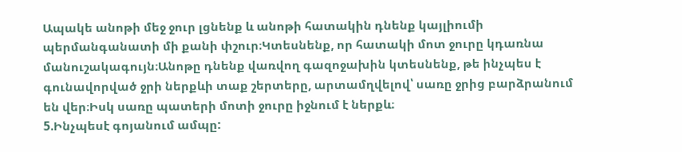Ապակե անոթի մեջ ջուր լցնենք և անոթի հատակին դնենք կայլիումի պերմանգանատի մի քանի փշուր։Կտեսնենք, որ հատակի մոտ ջուրը կդառնա մանուշակագույն։Անոթը դնենք վառվող գազոջախին կտեսնենք, թե ինչպես է գունավորված ջրի ներքևի տաք շերտերը, արտամղվելով՝ սառը ջրից բարձրանում են վեր։Իսկ սառը պատերի մոտի ջուրը իջնում է ներքև։
5.Ինչպեսէ գոյանում ամպը: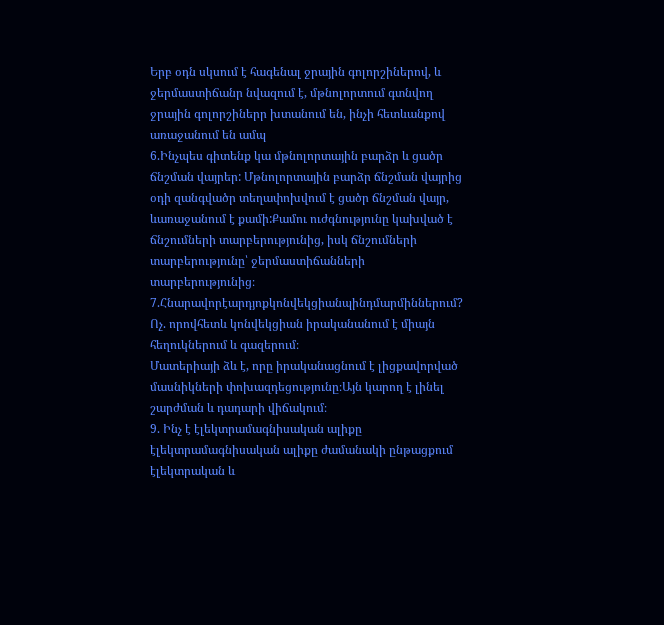Երբ օդն սկսում է հագենալ ջրային գոլորշիներով, և ջերմաստիճանր նվազում է, մթնոլորտում գտնվող ջրային գոլորշիներր խտանում են, ինչի հետևանքով առաջանում են ամպ
6.Ինչպես գիտենք կա մթնոլորտային բարձր և ցածր ճնշման վայրեր: Մթնոլորտային բարձր ճնշման վայրից օդի զանգվածր տեղափոխվում է ցածր ճնշման վայր, ևառաջանում է քամի:Քամու ուժգնությունը կախված է ճնշումների տարբերությունից, իսկ ճնշումների տարբերությունը՝ ջերմաստիճանների տարբերությունից։
7.Հնարավորէարդյոքկոնվեկցիանպինդմարմիններում?
Ոչ. որովհետև կոնվեկցիան իրականանում է միայն հեղուկներում և գազերում։
Մատերիայի ձև է, որը իրականացնում է լիցքավորված մասնիկների փոխազդեցությունը։Այն կարող է լինել շարժման և դադարի վիճակում։
9. Ինչ է էլեկտրամագնիսական ալիքը
էլեկտրամագնիսական ալիքը ժամանակի ընթացքում էլեկտրական և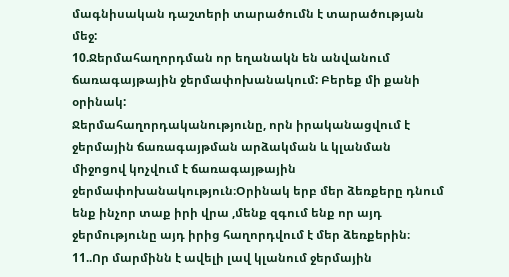մագնիսական դաշտերի տարածումն է տարածության մեջ:
10.Ջերմահաղորդման որ եղանակն են անվանում ճառագայթային ջերմափոխանակում: Բերեք մի քանի օրինակ:
Ջերմահաղորդականությունը, որն իրականացվում է ջերմային ճառագայթման արձակման և կլանման միջոցով կոչվում է ճառագայթային ջերմափոխանակություն։Օրինակ երբ մեր ձեռքերը դնում ենք ինչոր տաք իրի վրա ,մենք զգում ենք որ այդ ջերմությունը այդ իրից հաղորդվում է մեր ձեռքերին։
11..Որ մարմինն է ավելի լավ կլանում ջերմային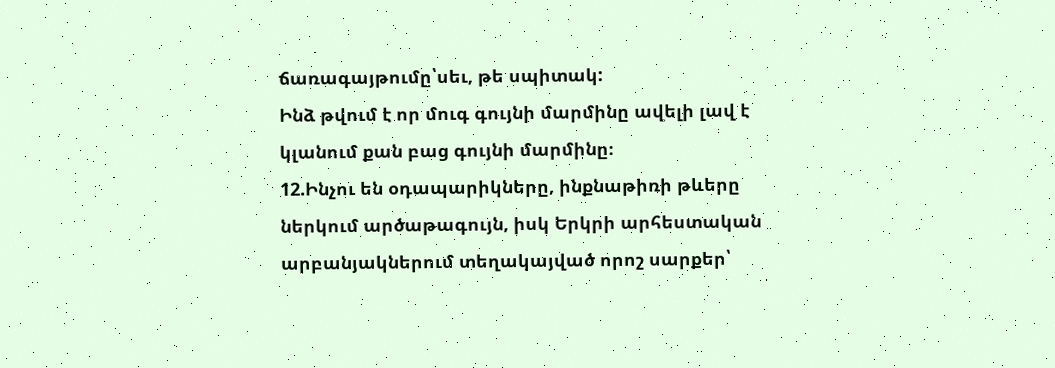ճառագայթումը՝սեւ, թե սպիտակ:
Ինձ թվում է որ մուգ գույնի մարմինը ավելի լավ է կլանում քան բաց գույնի մարմինը։
12.Ինչու են օդապարիկները, ինքնաթիռի թևերը ներկում արծաթագույն, իսկ Երկրի արհեստական արբանյակներում տեղակայված որոշ սարքեր՝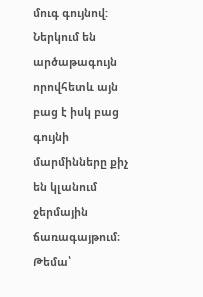մուգ գույնով:
Ներկում են արծաթագույն որովհետև այն բաց է իսկ բաց գույնի մարմինները քիչ են կլանում ջերմային ճառագայթում։
Թեմա՝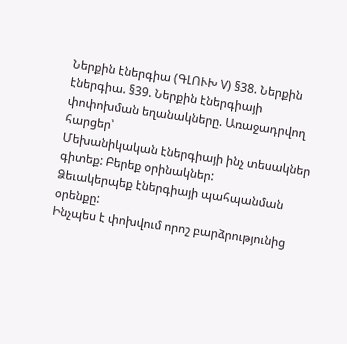Ներքին էներգիա (ԳԼՈՒԽ V) §38. Ներքին էներգիա. §39. Ներքին էներգիայի փոփոխման եղանակները. Առաջադրվող հարցեր՝
Մեխանիկական էներգիայի ինչ տեսակներ գիտեք: Բերեք օրինակներ:
Ձեւակերպեք էներգիայի պահպանման օրենքը:
Ինչպես է փոխվում որոշ բարձրությունից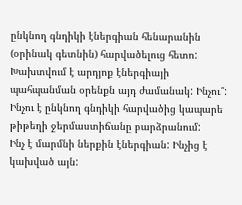ընկնող գնդիկի էներգիան հենարանին (օրինակ գետնին) հարվածելուց հետո: Խախտվում է արդյոք էներգիայի պահպանման օրենքն այդ ժամանակ: Ինչու՞:
Ինչու է ընկնող գնդիկի հարվածից կապարե թիթեղի ջերմաստիճանը բարձրանում:
Ինչ է մարմնի ներքին էներգիան: Ինչից է կախված այն: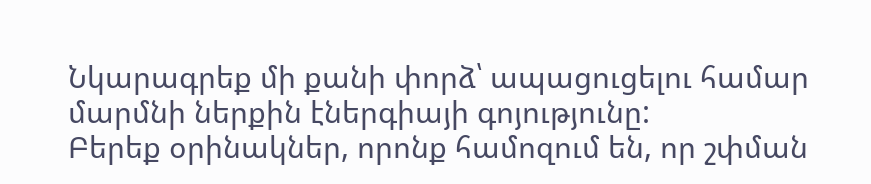Նկարագրեք մի քանի փորձ՝ ապացուցելու համար մարմնի ներքին էներգիայի գոյությունը:
Բերեք օրինակներ, որոնք համոզում են, որ շփման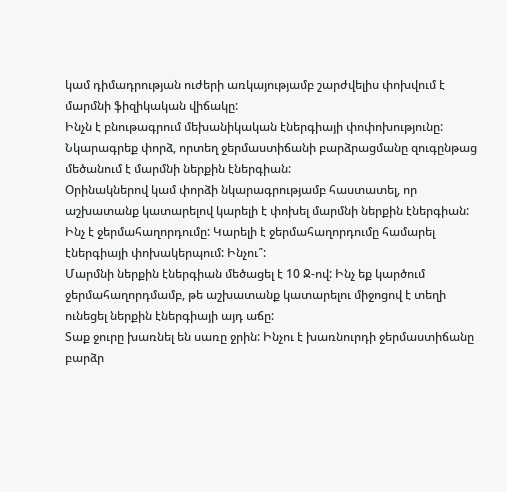կամ դիմադրության ուժերի առկայությամբ շարժվելիս փոխվում է մարմնի ֆիզիկական վիճակը:
Ինչն է բնութագրում մեխանիկական էներգիայի փոփոխությունը:
Նկարագրեք փորձ, որտեղ ջերմաստիճանի բարձրացմանը զուգընթաց մեծանում է մարմնի ներքին էներգիան:
Օրինակներով կամ փորձի նկարագրությամբ հաստատել, որ աշխատանք կատարելով կարելի է փոխել մարմնի ներքին էներգիան:
Ինչ է ջերմահաղորդումը: Կարելի է ջերմահաղորդումը համարել էներգիայի փոխակերպում: Ինչու՞:
Մարմնի ներքին էներգիան մեծացել է 10 Ջ-ով: Ինչ եք կարծում ջերմահաղորդմամբ, թե աշխատանք կատարելու միջոցով է տեղի ունեցել ներքին էներգիայի այդ աճը:
Տաք ջուրը խառնել են սառը ջրին: Ինչու է խառնուրդի ջերմաստիճանը բարձր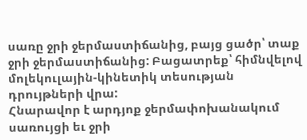սառը ջրի ջերմաստիճանից, բայց ցածր՝ տաք ջրի ջերմաստիճանից: Բացատրեք՝ հիմնվելով մոլեկուլային-կինետիկ տեսության դրույթների վրա:
Հնարավոր է արդյոք ջերմափոխանակում սառույցի եւ ջրի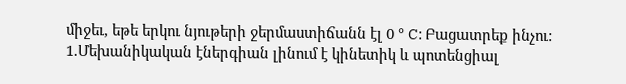միջեւ, եթե երկու նյութերի ջերմաստիճանն էլ 0 ° C: Բացատրեք ինչու:
1.Մեխանիկական էներգիան լինում է կինետիկ և պոտենցիալ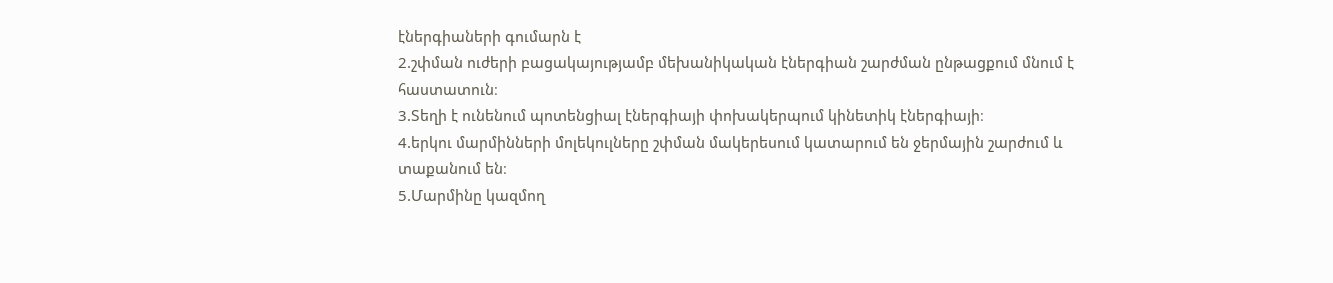էներգիաների գումարն է
2.շփման ուժերի բացակայությամբ մեխանիկական էներգիան շարժման ընթացքում մնում է հաստատուն։
3.Տեղի է ունենում պոտենցիալ էներգիայի փոխակերպում կինետիկ էներգիայի։
4.երկու մարմինների մոլեկուլները շփման մակերեսում կատարում են ջերմային շարժում և տաքանում են։
5.Մարմինը կազմող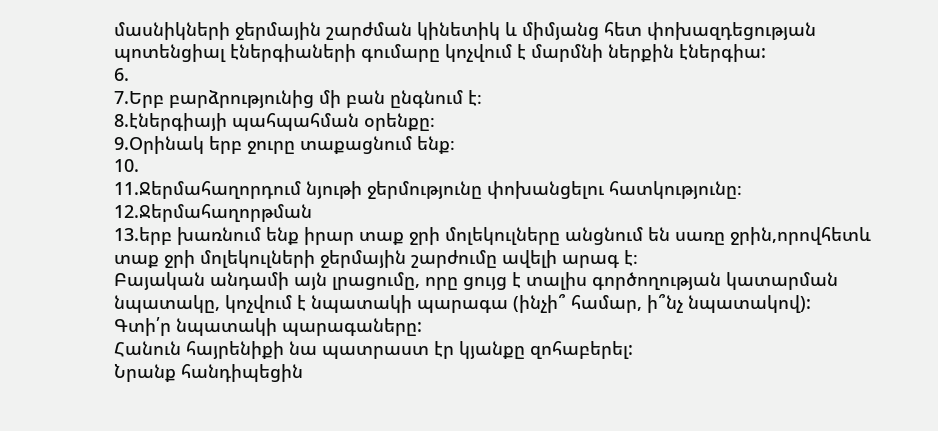մասնիկների ջերմային շարժման կինետիկ և միմյանց հետ փոխազդեցության պոտենցիալ էներգիաների գումարը կոչվում է մարմնի ներքին էներգիա:
6.
7.Երբ բարձրությունից մի բան ընգնում է։
8.էներգիայի պահպահման օրենքը։
9.Օրինակ երբ ջուրը տաքացնում ենք։
10.
11.Ջերմահաղորդում նյութի ջերմությունը փոխանցելու հատկությունը։
12.Ջերմահաղորթման
13.երբ խառնում ենք իրար տաք ջրի մոլեկուլները անցնում են սառը ջրին,որովհետև տաք ջրի մոլեկուլների ջերմային շարժումը ավելի արագ է։
Բայական անդամի այն լրացումը, որը ցույց է տալիս գործողության կատարման նպատակը, կոչվում է նպատակի պարագա (ինչի՞ համար, ի՞նչ նպատակով):
Գտի՛ր նպատակի պարագաները:
Հանուն հայրենիքի նա պատրաստ էր կյանքը զոհաբերել:
Նրանք հանդիպեցին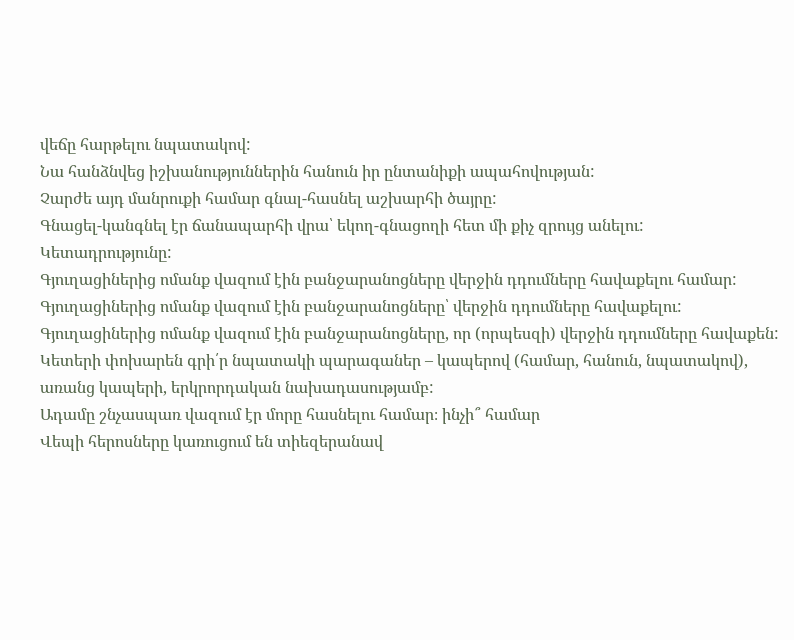վեճը հարթելու նպատակով:
Նա հանձնվեց իշխանություններին հանուն իր ընտանիքի ապահովության:
Չարժե այդ մանրուքի համար գնալ-հասնել աշխարհի ծայրը:
Գնացել-կանգնել էր ճանապարհի վրա՝ եկող-գնացողի հետ մի քիչ զրույց անելու:
Կետադրությունը:
Գյուղացիներից ոմանք վազում էին բանջարանոցները վերջին դդումները հավաքելու համար:
Գյուղացիներից ոմանք վազում էին բանջարանոցները՝ վերջին դդումները հավաքելու:
Գյուղացիներից ոմանք վազում էին բանջարանոցները, որ (որպեսզի) վերջին դդումները հավաքեն:
Կետերի փոխարեն գրի՛ր նպատակի պարագաներ – կապերով (համար, հանուն, նպատակով), առանց կապերի, երկրորդական նախադասությամբ:
Ադամը շնչասպառ վազում էր մորը հասնելու համար։ ինչի՞ համար
Վեպի հերոսները կառուցում են տիեզերանավ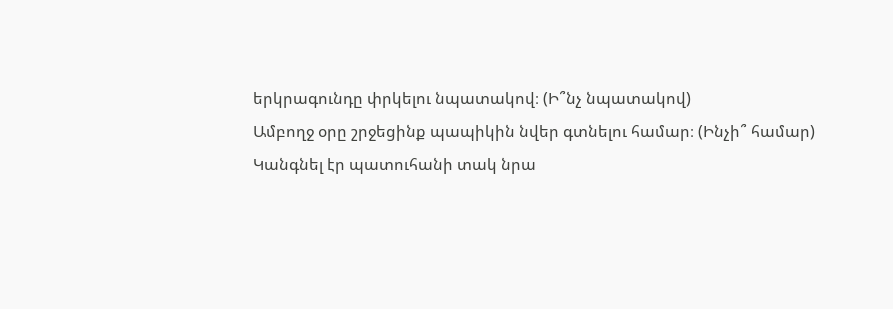երկրագունդը փրկելու նպատակով։ (Ի՞նչ նպատակով)
Ամբողջ օրը շրջեցինք պապիկին նվեր գտնելու համար։ (Ինչի՞ համար)
Կանգնել էր պատուհանի տակ նրա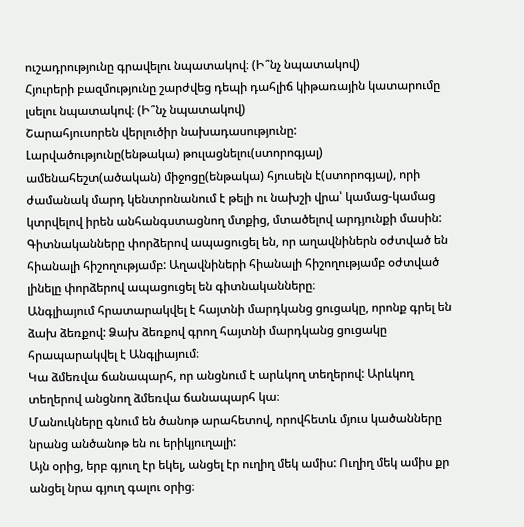ուշադրությունը գրավելու նպատակով։ (Ի՞նչ նպատակով)
Հյուրերի բազմությունը շարժվեց դեպի դահլիճ կիթառային կատարումը լսելու նպատակով։ (Ի՞նչ նպատակով)
Շարահյուսորեն վերլուծիր նախադասությունը:
Լարվածությունը(ենթակա) թուլացնելու(ստորոգյալ) ամենահեշտ(ածական) միջոցը(ենթակա) հյուսելն է(ստորոգյալ), որի ժամանակ մարդ կենտրոնանում է թելի ու նախշի վրա՝ կամաց-կամաց կտրվելով իրեն անհանգստացնող մտքից, մտածելով արդյունքի մասին:
Գիտնականները փորձերով ապացուցել են, որ աղավնիներն օժտված են հիանալի հիշողությամբ: Աղավնիների հիանալի հիշողությամբ օժտված լինելը փորձերով ապացուցել են գիտնականները։
Անգլիայում հրատարակվել է հայտնի մարդկանց ցուցակը, որոնք գրել են ձախ ձեռքով: Ձախ ձեռքով գրող հայտնի մարդկանց ցուցակը հրապարակվել է Անգլիայում։
Կա ձմեռվա ճանապարհ, որ անցնում է արևկող տեղերով: Արևկող տեղերով անցնող ձմեռվա ճանապարհ կա։
Մանուկները գնում են ծանոթ արահետով, որովհետև մյուս կածանները նրանց անծանոթ են ու երիկյուղալի:
Այն օրից, երբ գյուղ էր եկել, անցել էր ուղիղ մեկ ամիս: Ուղիղ մեկ ամիս քր անցել նրա գյուղ գալու օրից։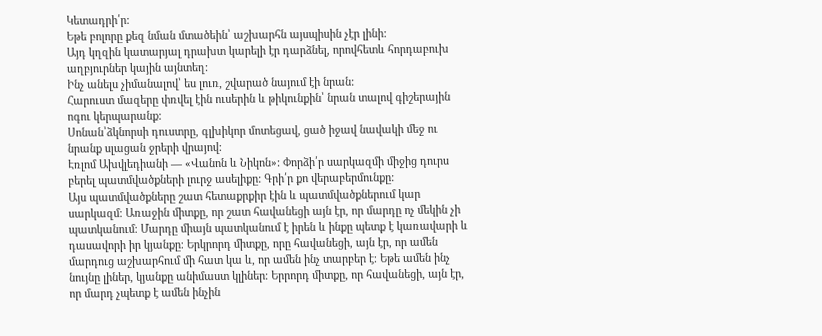Կետադրի՛ր:
Եթե բոլորը քեզ նման մտածեին՝ աշխարհն այսպիսին չէր լինի:
Այդ կղզին կատարյալ դրախտ կարելի էր դարձնել, որովհետև հորդաբուխ աղբյուրներ կային այնտեղ:
Ինչ անելս չիմանալով՝ ես լուռ, շվարած նայում էի նրան:
Հարուստ մազերը փռվել էին ուսերին և թիկունքին՝ նրան տալով գիշերային ոգու կերպարանք:
Սոնան՝ձկնորսի դուստրը, գլխիկոր մոտեցավ, ցած իջավ նավակի մեջ ու նրանք սլացան ջրերի վրայով:
Էռլոմ Ախվլեդիանի — «Վանոն և Նիկոն»: Փորձի՛ր սարկազմի միջից դուրս բերել պատմվածքների լուրջ ասելիքը: Գրի՛ր քո վերաբերմունքը:
Այս պատմվածքները շատ հետաքրքիր էին և պատմվածքներում կար սարկազմ։ Առաջին միտքը, որ շատ հավանեցի այն էր, որ մարդը ոչ մեկին չի պատկանում։ Մարդը միայն պատկանում է իրեն և ինքը պետք է կառավարի և դասավորի իր կյանքը։ Երկրորդ միտքը, որը հավանեցի, այն էր, որ ամեն մարդուց աշխարհում մի հատ կա և, որ ամեն ինչ տարբեր է։ Եթե ամեն ինչ նույնը լիներ, կյանքը անիմաստ կլիներ։ Երրորդ միտքը, որ հավանեցի, այն էր, որ մարդ չպետք է ամեն ինչին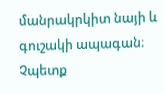մանրակրկիտ նայի և գուշակի ապագան։ Չպետք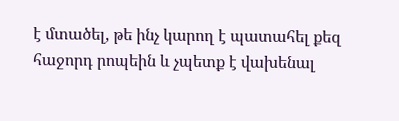է մտածել, թե ինչ կարող է պատահել քեզ հաջորդ րոպեին և չպետք է վախենալ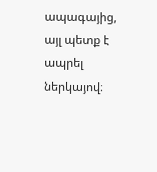ապագայից, այլ պետք է ապրել ներկայով։